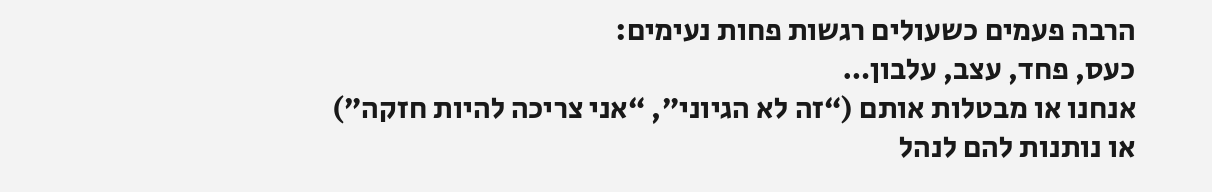הרבה פעמים כשעולים רגשות פחות נעימים:
כעס, פחד, עצב, עלבון…
אנחנו או מבטלות אותם (“זה לא הגיוני”, “אני צריכה להיות חזקה”)
או נותנות להם לנהל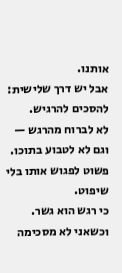אותנו.
אבל יש דרך שלישית:
להסכים להרגיש.
לא לברוח מהרגש —
וגם לא לטבוע בתוכו.
פשוט לפגוש אותו בלי שיפוט.
כי רגש הוא גשר.
וכשאני לא מסכימה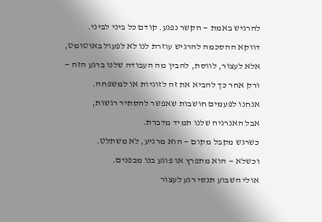להרגיש באמת — הקשר נפגע. קודם כל ביני לביני.
דווקא ההסכמה להרגיש עוזרת לנו לא לפעול באוטומט,
אלא לעצור, לווסת, להבין מה העבודה שלנו ברגע הזה —
ורק אחר כך להביא את זה לזוגיות או למשפחה.
אנחנו לפעמים חושבות שאפשר להסתיר רגשות,
אבל האנרגיה שלנו תמיד מדברת.
כשרגש מקבל מקום — הוא מרגיע, לא משתלט.
וכשלא — הוא מתפרץ או פוגע בנו מבפנים.
אולי השבוע תנסי רגע לעצור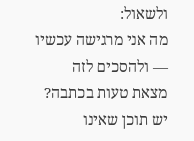ולשאול:
מה אני מרגישה עכשיו — ולהסכים לזה
מצאת טעות בכתבה? יש תוכן שאינו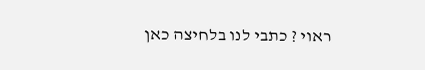ראוי ? כתבי לנו בלחיצה כאן